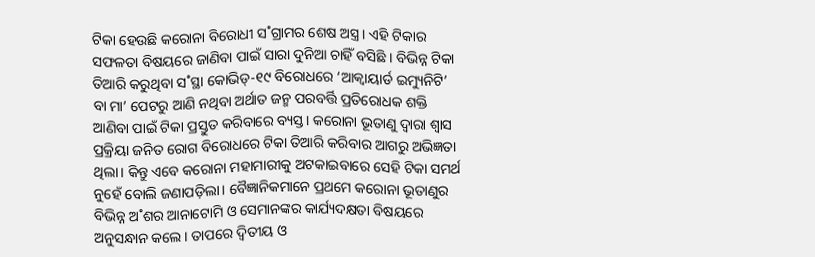ଟିକା ହେଉଛି କରୋନା ବିରୋଧୀ ସ˚ଗ୍ରାମର ଶେଷ ଅସ୍ତ୍ର। ଏହି ଟିକାର ସଫଳତା ବିଷୟରେ ଜାଣିବା ପାଇଁ ସାରା ଦୁନିଆ ଚାହିଁ ବସିଛି । ବିଭିନ୍ନ ଟିକା ତିଆରି କରୁଥିବା ସ˚ସ୍ଥା କୋଭିଡ୍-୧୯ ବିରୋଧରେ ‘ଆକ୍ବାୟାର୍ଡ ଇମ୍ୟୁନିଟି’ ବା ମା’ ପେଟରୁ ଆଣି ନଥିବା ଅର୍ଥାତ ଜନ୍ମ ପରବର୍ତ୍ତି ପ୍ରତିରୋଧକ ଶକ୍ତି ଆଣିବା ପାଇଁ ଟିକା ପ୍ରସ୍ତୁତ କରିବାରେ ବ୍ୟସ୍ତ। କରୋନା ଭୂତାଣୁ ଦ୍ବାରା ଶ୍ବାସ ପ୍ରକ୍ରିୟା ଜନିତ ରୋଗ ବିରୋଧରେ ଟିକା ତିଆରି କରିବାର ଆଗରୁ ଅଭିଜ୍ଞତା ଥିଲା। କିନ୍ତୁ ଏବେ କରୋନା ମହାମାରୀକୁ ଅଟକାଇବାରେ ସେହି ଟିକା ସମର୍ଥ ନୁହେଁ ବୋଲି ଜଣାପଡ଼ିଲା। ବୈଜ୍ଞାନିକମାନେ ପ୍ରଥମେ କରୋନା ଭୂତାଣୁର ବିଭିନ୍ନ ଅ˚ଶର ଆନାଟୋମି ଓ ସେମାନଙ୍କର କାର୍ଯ୍ୟଦକ୍ଷତା ବିଷୟରେ ଅନୁସନ୍ଧାନ କଲେ। ତାପରେ ଦ୍ବିତୀୟ ଓ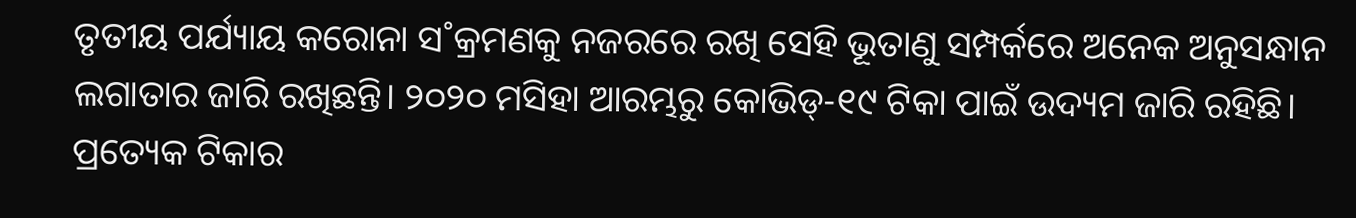ତୃତୀୟ ପର୍ଯ୍ୟାୟ କରୋନା ସ˚କ୍ରମଣକୁ ନଜରରେ ରଖି ସେହି ଭୂତାଣୁ ସମ୍ପର୍କରେ ଅନେକ ଅନୁସନ୍ଧାନ ଲଗାତାର ଜାରି ରଖିଛନ୍ତି। ୨୦୨୦ ମସିହା ଆରମ୍ଭରୁ କୋଭିଡ୍-୧୯ ଟିକା ପାଇଁ ଉଦ୍ୟମ ଜାରି ରହିଛି। ପ୍ରତ୍ୟେକ ଟିକାର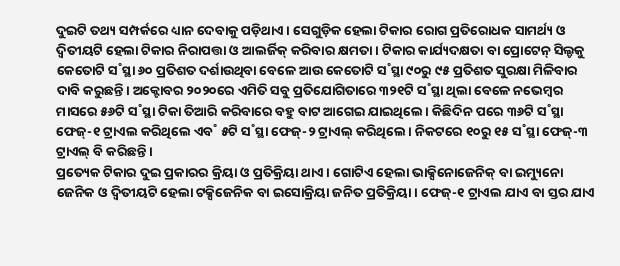ଦୁଇଟି ତଥ୍ୟ ସମ୍ପର୍କରେ ଧ୍ୟାନ ଦେବାକୁ ପଡ଼ିଥାଏ। ସେଗୁଡ଼ିକ ହେଲା ଟିକାର ରୋଗ ପ୍ରତିରୋଧକ ସାମର୍ଥ୍ୟ ଓ ଦ୍ବିତୀୟଟି ହେଲା ଟିକାର ନିରାପତ୍ତା ଓ ଆଲର୍ଜିକ୍ କରିବାର କ୍ଷମତା। ଟିକାର କାର୍ଯ୍ୟଦକ୍ଷତା ବା ପ୍ରୋଟେନ୍ ସିଲ୍ଡକୁ କେତୋଟି ସ˚ସ୍ଥା ୬୦ ପ୍ରତିଶତ ଦର୍ଶାଉଥିବା ବେଳେ ଆଉ କେତୋଟି ସ˚ସ୍ଥା ୯୦ରୁ ୯୫ ପ୍ରତିଶତ ସୁରକ୍ଷା ମିଳିବାର ଦାବି କରୁଛନ୍ତି। ଅକ୍ଟୋବର ୨୦୨୦ରେ ଏମିତି ସବୁ ପ୍ରତିଯୋଗିତାରେ ୩୨୧ଟି ସ˚ସ୍ଥା ଥିଲା ବେଳେ ନଭେମ୍ବର ମାସରେ ୫୬ଟି ସ˚ସ୍ଥା ଟିକା ତିଆରି କରିବାରେ ବହୁ ବାଟ ଆଗେଇ ଯାଇଥିଲେ। କିଛିଦିନ ପରେ ୩୬ଟି ସ˚ସ୍ଥା ଫେଜ୍-୧ ଟ୍ରାଏଲ କରିଥିଲେ ଏବ˚ ୫ଟି ସ˚ସ୍ଥା ଫେଜ୍-୨ ଟ୍ରାଏଲ୍ କରିଥିଲେ। ନିକଟରେ ୧୦ରୁ ୧୫ ସ˚ସ୍ଥା ଫେଜ୍-୩ ଟ୍ରାଏଲ୍ ବି କରିଛନ୍ତି।
ପ୍ରତ୍ୟେକ ଟିକାର ଦୁଇ ପ୍ରକାରର କ୍ରିୟା ଓ ପ୍ରତିକ୍ରିୟା ଥାଏ। ଗୋଟିଏ ହେଲା ଭାକ୍ସିନୋଜେନିକ୍ ବା ଇମ୍ୟୁନୋ ଜେନିକ ଓ ଦ୍ବିତୀୟଟି ହେଲା ଟକ୍ସିଜେନିକ ବା ଇସୋକ୍ରିୟା ଜନିତ ପ୍ରତିକ୍ରିୟା। ଫେଜ୍-୧ ଟ୍ରାଏଲ ଯାଏ ବା ସ୍ତର ଯାଏ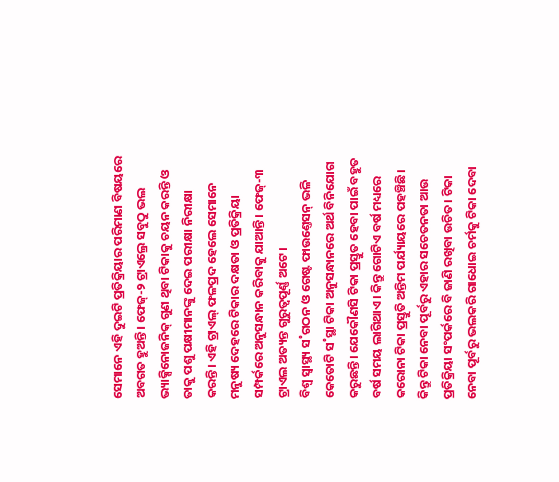ସେମାନେ ଏହି ଦୁଇଟି ପ୍ରତିକ୍ରିୟାର ପରିମାଣ ବିଷୟରେ ଅବଗତ ହୁଅନ୍ତି। ଫେଜ୍-୨ ଟ୍ରାଏଲ୍ରେ ସବୁଠୁ ଭଲ ଭ୍ୟାକ୍ସିନୋଜନିକ୍ ଗୁଣ ଥିବା ଟିକାକୁ ଚୟନ କରନ୍ତି ଓ ତାକୁ ପଶୁ ପକ୍ଷୀମାନଙ୍କୁ ଦେଇ ପରୀକ୍ଷା ନିରୀକ୍ଷା କରନ୍ତି। ଏହି ଟ୍ରାଏଲ୍ ଫଳପ୍ରଦ ହେଲେ ସେମାନେ ମନୁଷ୍ୟ ଦେହରେ ଟିକାର ଦକ୍ଷତା ଓ ପ୍ରତିକ୍ରିୟା ସମ୍ପର୍କରେ ଅନୁସନ୍ଧାନ କରିବାକୁ ଯାଆନ୍ତି। ଫେଜ୍-୩ ଟ୍ରାଏଲ ଅତ୍ୟନ୍ତ ଗୁରୁତ୍ବପୂର୍ଣ୍ଣ ଅଟେ।
ବିଶ୍ବ ସ୍ବାସ୍ଥ୍ୟ ସ˚ଗଠନ ଓ ଗେଷ୍ଟ ଫାଉଣ୍ତେସନ୍ ଭଳି କେତୋଟି ସ˚ସ୍ଥା ଟିକା ଅନୁସନ୍ଧାନରେ ଅର୍ଥ ବିନିଯୋଗ କରୁଛନ୍ତି। ଯେକୌଣସି ଟିକା ପ୍ରସ୍ତୁତ ହେବା ପାଇଁ ବହୁତ ବର୍ଷ ସମୟ ଲାଗିଥାଏ। କିନ୍ତୁ ଗୋଟିଏ ବର୍ଷ ମଧ୍ୟରେ କରୋନା ଟିକା ପ୍ରସ୍ତୁତି ଅନ୍ତିମ ପର୍ଯ୍ୟାୟରେ ପହଞ୍ଚିଛି। କିନ୍ତୁ ଟିକା ନେବା ପୂର୍ବରୁ ଏହାର ସଚେତନତା ଆଉ ପ୍ରତିକ୍ରିୟା ସଂପର୍କରେ ବି ଜାଣି ରଖିବା ଉଚିତ। ଟିକା ନେବା ପୂର୍ବରୁ ଭଲକରି ଗାଧୋଇ ଚର୍ମକୁ ଟିକା ଦେବା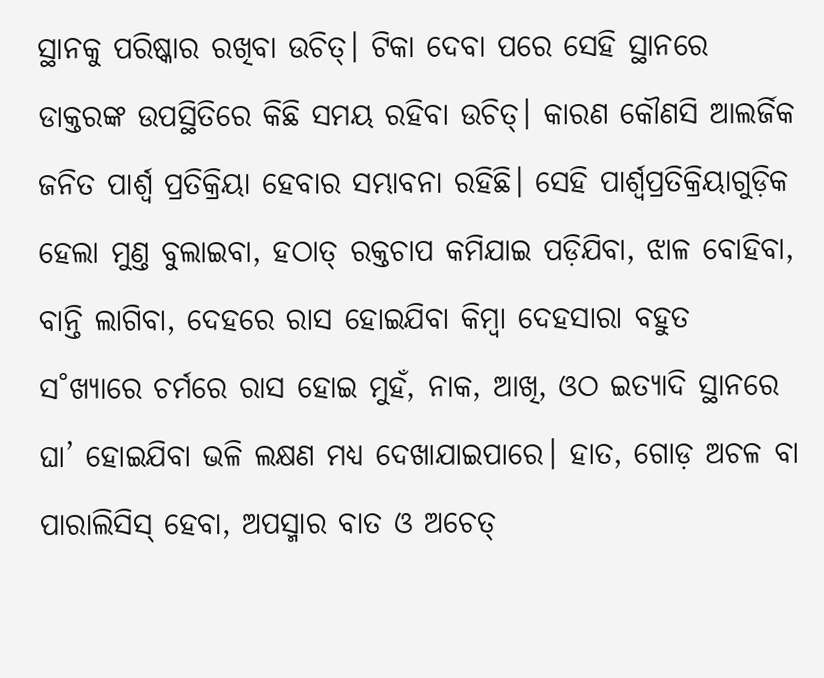ସ୍ଥାନକୁ ପରିଷ୍କାର ରଖିବା ଉଚିତ୍। ଟିକା ଦେବା ପରେ ସେହି ସ୍ଥାନରେ ଡାକ୍ତରଙ୍କ ଉପସ୍ଥିତିରେ କିଛି ସମୟ ରହିବା ଉଚିତ୍। କାରଣ କୌଣସି ଆଲର୍ଜିକ ଜନିତ ପାର୍ଶ୍ବ ପ୍ରତିକ୍ରିୟା ହେବାର ସମ୍ଭାବନା ରହିଛି। ସେହି ପାର୍ଶ୍ବପ୍ରତିକ୍ରିୟାଗୁଡ଼ିକ ହେଲା ମୁଣ୍ତ ବୁଲାଇବା, ହଠାତ୍ ରକ୍ତଚାପ କମିଯାଇ ପଡ଼ିଯିବା, ଝାଳ ବୋହିବା, ବାନ୍ତି ଲାଗିବା, ଦେହରେ ରାସ ହୋଇଯିବା କିମ୍ବା ଦେହସାରା ବହୁତ ସ˚ଖ୍ୟାରେ ଚର୍ମରେ ରାସ ହୋଇ ମୁହଁ, ନାକ, ଆଖି, ଓଠ ଇତ୍ୟାଦି ସ୍ଥାନରେ ଘା’ ହୋଇଯିବା ଭଳି ଲକ୍ଷଣ ମଧ୍ୟ ଦେଖାଯାଇପାରେ। ହାତ, ଗୋଡ଼ ଅଚଳ ବା ପାରାଲିସିସ୍ ହେବା, ଅପସ୍ମାର ବାତ ଓ ଅଚେତ୍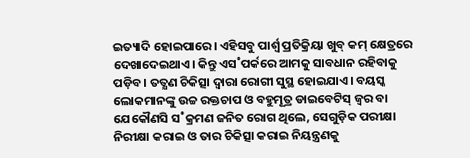ଇତ୍ୟାଦି ହୋଇପାରେ। ଏହିସବୁ ପାର୍ଶ୍ବ ପ୍ରତିକ୍ରିୟା ଖୁବ୍ କମ୍ କ୍ଷେତ୍ରରେ ଦେଖାଦେଇଥାଏ। କିନ୍ତୁ ଏସ˚ପର୍କରେ ଆମକୁ ସାବଧାନ ରହିବାକୁ ପଡ଼ିବ। ତତ୍କ୍ଷଣ ଚିକିତ୍ସା ଦ୍ବାରା ରୋଗୀ ସୁସ୍ଥ ହୋଇଯାଏ। ବୟସ୍କ ଲୋକମାନଙ୍କୁ ଉଚ୍ଚ ରକ୍ତଚାପ ଓ ବହୁମୂତ୍ର ଡାଇବେଟିସ୍ ଜ୍ବର ବା ଯେକୌଣସି ସ˚କ୍ରମଣ ଜନିତ ରୋଗ ଥିଲେ, ସେଗୁଡ଼ିକ ପରୀକ୍ଷା ନିରୀକ୍ଷା କରାଇ ଓ ତାର ଚିକିତ୍ସା କରାଇ ନିୟନ୍ତ୍ରଣକୁ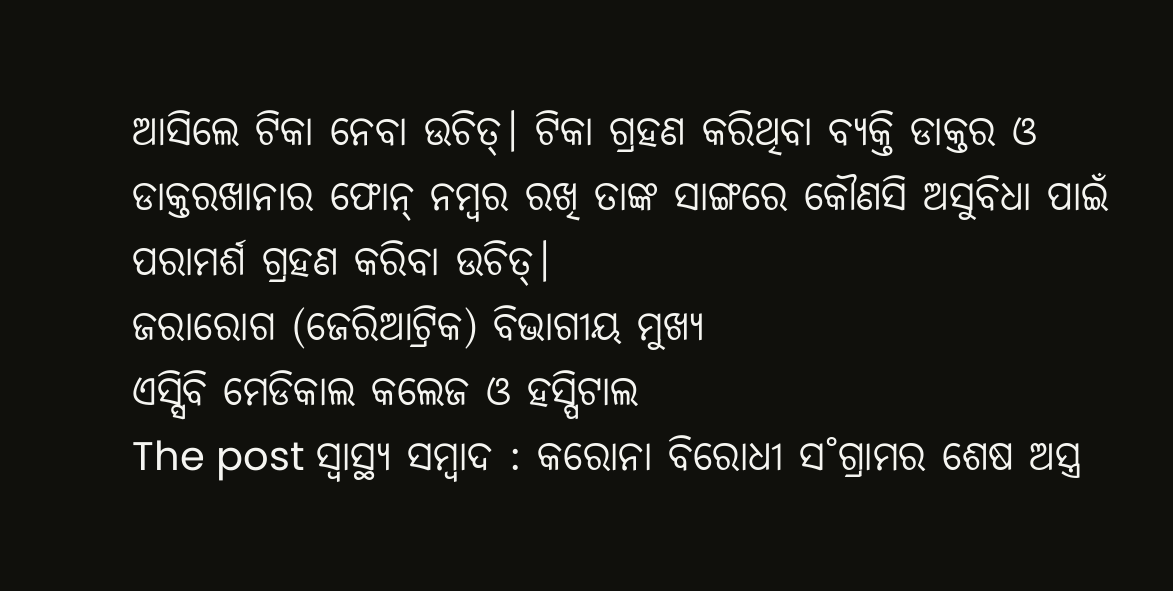ଆସିଲେ ଟିକା ନେବା ଉଚିତ୍। ଟିକା ଗ୍ରହଣ କରିଥିବା ବ୍ୟକ୍ତି ଡାକ୍ତର ଓ ଡାକ୍ତରଖାନାର ଫୋନ୍ ନମ୍ବର ରଖି ତାଙ୍କ ସାଙ୍ଗରେ କୌଣସି ଅସୁବିଧା ପାଇଁ ପରାମର୍ଶ ଗ୍ରହଣ କରିବା ଉଚିତ୍।
ଜରାରୋଗ (ଜେରିଆଟ୍ରିକ) ବିଭାଗୀୟ ମୁଖ୍ୟ
ଏସ୍ସିବି ମେଡିକାଲ କଲେଜ ଓ ହସ୍ପିଟାଲ
The post ସ୍ୱାସ୍ଥ୍ୟ ସମ୍ବାଦ : କରୋନା ବିରୋଧୀ ସ˚ଗ୍ରାମର ଶେଷ ଅସ୍ତ୍ର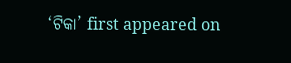‘ଟିକା’ first appeared on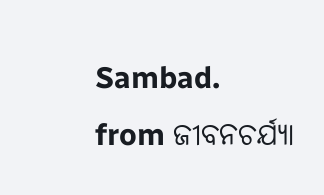Sambad.
from ଜୀବନଚର୍ଯ୍ୟା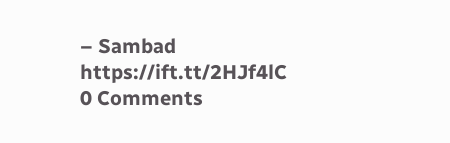– Sambad https://ift.tt/2HJf4lC
0 Comments